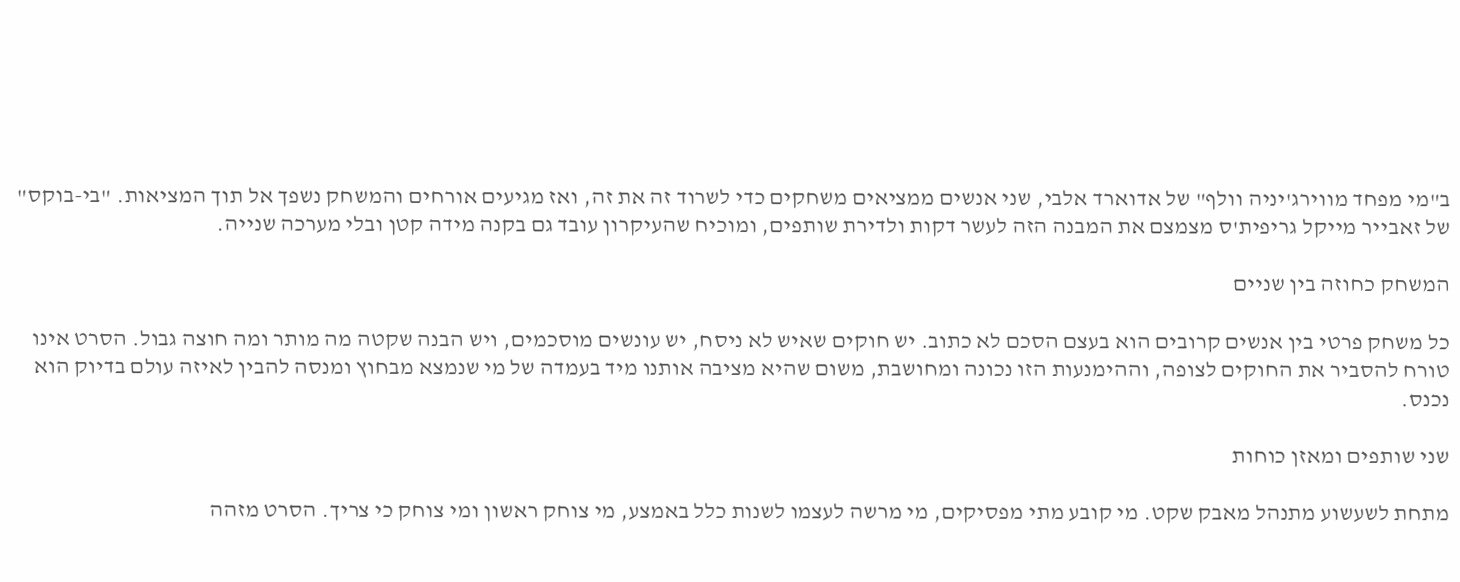ב"מי מפחד מווירג'יניה וולף" של אדוארד אלבי, שני אנשים ממציאים משחקים כדי לשרוד זה את זה, ואז מגיעים אורחים והמשחק נשפך אל תוך המציאות. "בי-בוקס" של זאבייר מייקל גריפית'ס מצמצם את המבנה הזה לעשר דקות ולדירת שותפים, ומוכיח שהעיקרון עובד גם בקנה מידה קטן ובלי מערכה שנייה.

המשחק כחוזה בין שניים

כל משחק פרטי בין אנשים קרובים הוא בעצם הסכם לא כתוב. יש חוקים שאיש לא ניסח, יש עונשים מוסכמים, ויש הבנה שקטה מה מותר ומה חוצה גבול. הסרט אינו טורח להסביר את החוקים לצופה, וההימנעות הזו נכונה ומחושבת, משום שהיא מציבה אותנו מיד בעמדה של מי שנמצא מבחוץ ומנסה להבין לאיזה עולם בדיוק הוא נכנס.

שני שותפים ומאזן כוחות

מתחת לשעשוע מתנהל מאבק שקט. מי קובע מתי מפסיקים, מי מרשה לעצמו לשנות כלל באמצע, מי צוחק ראשון ומי צוחק כי צריך. הסרט מזהה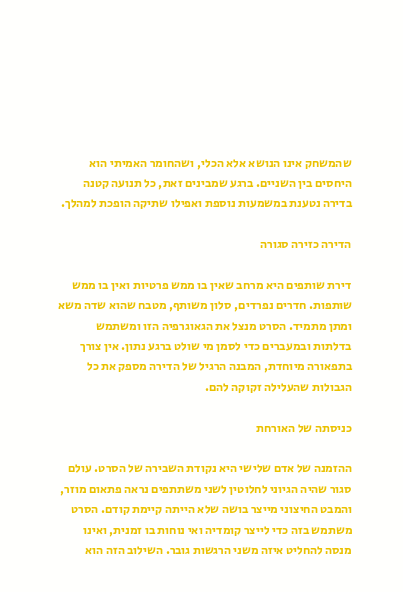שהמשחק אינו הנושא אלא הכלי, ושהחומר האמיתי הוא היחסים בין השניים. ברגע שמבינים זאת, כל תנועה קטנה בדירה נטענת במשמעות נוספת ואפילו שתיקה הופכת למהלך.

הדירה כזירה סגורה

דירת שותפים היא מרחב שאין בו ממש פרטיות ואין בו ממש שותפות. חדרים נפרדים, סלון משותף, מטבח שהוא שדה משא ומתן מתמיד. הסרט מנצל את הגאוגרפיה הזו ומשתמש בדלתות ובמעברים כדי לסמן מי שולט ברגע נתון. אין צורך בתפאורה מיוחדת, המבנה הרגיל של הדירה מספק את כל הגבולות שהעלילה זקוקה להם.

כניסתה של האורחת

ההזמנה של אדם שלישי היא נקודת השבירה של הסרט. עולם סגור שהיה הגיוני לחלוטין לשני משתתפים נראה פתאום מוזר, והמבט החיצוני מייצר בושה שלא הייתה קיימת קודם. הסרט משתמש בזה כדי לייצר קומדיה ואי נוחות בו זמנית, ואינו מנסה להחליט איזה משני הרגשות גובר. השילוב הזה הוא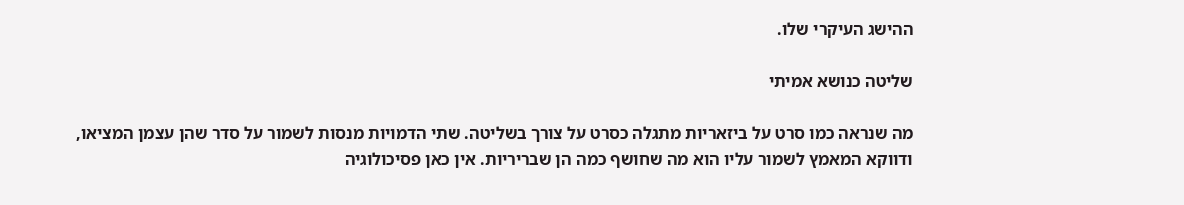ההישג העיקרי שלו.

שליטה כנושא אמיתי

מה שנראה כמו סרט על ביזאריות מתגלה כסרט על צורך בשליטה. שתי הדמויות מנסות לשמור על סדר שהן עצמן המציאו, ודווקא המאמץ לשמור עליו הוא מה שחושף כמה הן שבריריות. אין כאן פסיכולוגיה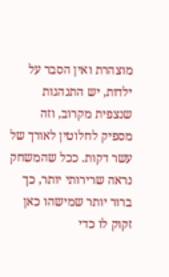מוצהרת ואין הסבר על ילדות, יש התנהגות שנצפית מקרוב, וזה מספיק לחלוטין לאורך של עשר דקות. ככל שהמשחק נראה שרירותי יותר, כך ברור יותר שמישהו כאן זקוק לו כדי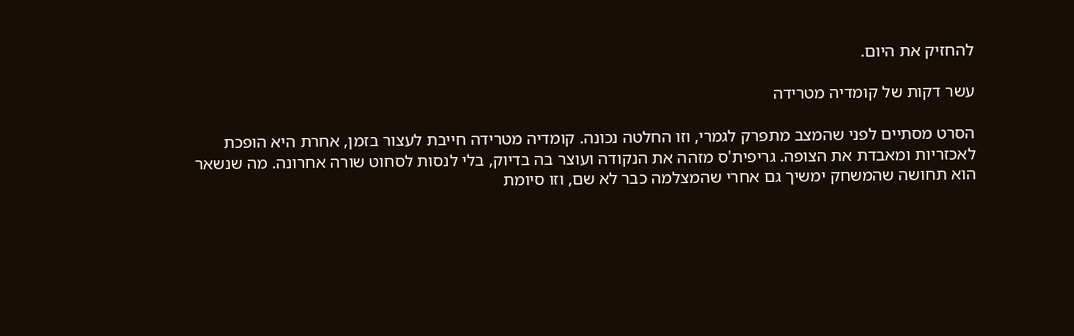להחזיק את היום.

עשר דקות של קומדיה מטרידה

הסרט מסתיים לפני שהמצב מתפרק לגמרי, וזו החלטה נכונה. קומדיה מטרידה חייבת לעצור בזמן, אחרת היא הופכת לאכזריות ומאבדת את הצופה. גריפית'ס מזהה את הנקודה ועוצר בה בדיוק, בלי לנסות לסחוט שורה אחרונה. מה שנשאר הוא תחושה שהמשחק ימשיך גם אחרי שהמצלמה כבר לא שם, וזו סיומת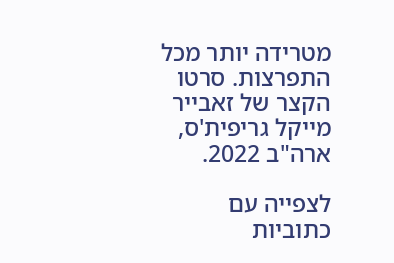מטרידה יותר מכל התפרצות. סרטו הקצר של זאבייר מייקל גריפית'ס, ארה"ב 2022.

לצפייה עם כתוביות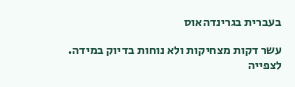בעברית בגרינדהאוס

עשר דקות מצחיקות ולא נוחות בדיוק במידה. לצפייה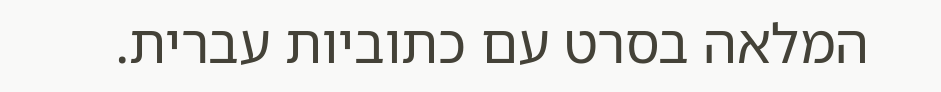המלאה בסרט עם כתוביות עברית.